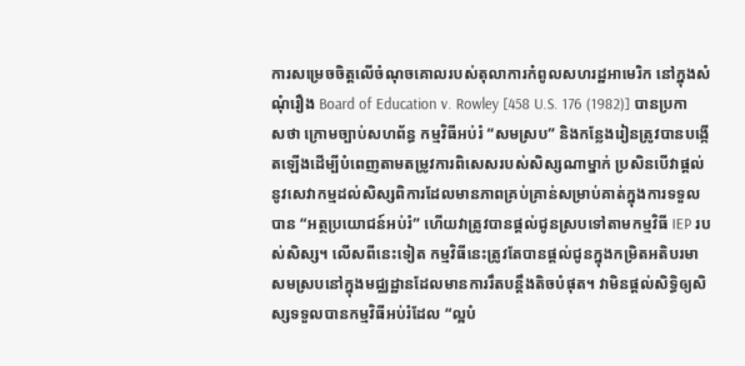ការសម្រេចចិត្តលើចំណុចគោលរបស់តុលាការកំពូលសហរដ្ឋអាមេរិក នៅក្នុងសំណុំរឿង Board of Education v. Rowley [458 U.S. 176 (1982)] បានប្រកាសថា ក្រោមច្បាប់សហព័ន្ធ កម្មវិធីអប់រំ “សមស្រប” និងកន្លែងរៀនត្រូវបានបង្កើតឡើងដើម្បីបំពេញតាមតម្រូវការពិសេសរបស់សិស្សណាម្នាក់ ប្រសិនបើវាផ្តល់នូវសេវាកម្មដល់សិស្សពិការដែលមានភាពគ្រប់គ្រាន់សម្រាប់គាត់ក្នុងការទទួលបាន “អត្ថប្រយោជន៍អប់រំ” ហើយវាត្រូវបានផ្តល់ជូនស្របទៅតាមកម្មវិធី IEP របស់សិស្ស។ លើសពីនេះទៀត កម្មវិធីនេះត្រូវតែបានផ្តល់ជូនក្នុងកម្រិតអតិបរមាសមស្របនៅក្នុងមជ្ឈដ្ឋានដែលមានការរឹតបន្តឹងតិចបំផុត។ វាមិនផ្តល់សិទ្ធិឲ្យសិស្សទទួលបានកម្មវិធីអប់រំដែល “ល្អបំ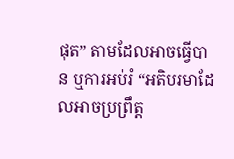ផុត” តាមដែលអាចធ្វើបាន ឬការអប់រំ “អតិបរមាដែលអាចប្រព្រឹត្ត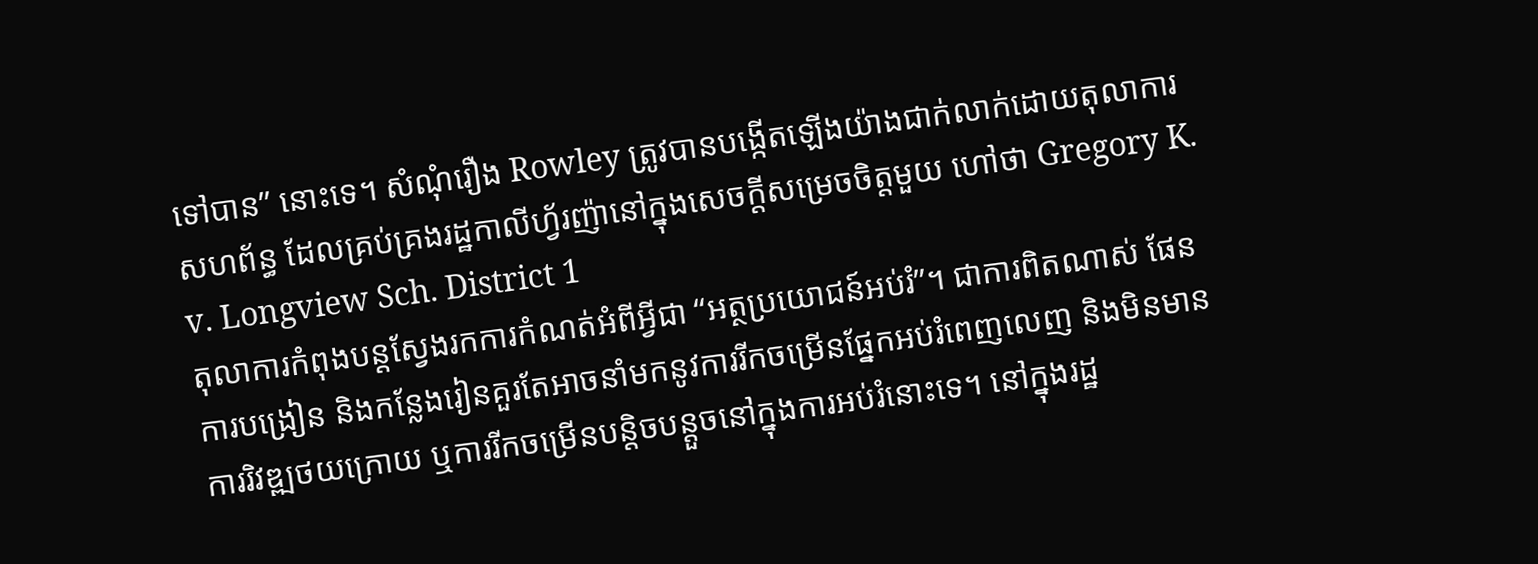ទៅបាន” នោះទេ។ សំណុំរឿង Rowley ត្រូវបានបង្កើតឡើងយ៉ាងជាក់លាក់ដោយតុលាការសហព័ន្ធ ដែលគ្រប់គ្រងរដ្ឋកាលីហ្វ័រញ៉ានៅក្នុងសេចក្តីសម្រេចចិត្តមួយ ហៅថា Gregory K. v. Longview Sch. District 1
តុលាការកំពុងបន្តស្វែងរកការកំណត់អំពីអ្វីជា “អត្ថប្រយោជន៍អប់រំ”។ ជាការពិតណាស់ ផែនការបង្រៀន និងកន្លែងរៀនគួរតែអាចនាំមកនូវការរីកចម្រើនផ្នែកអប់រំពេញលេញ និងមិនមានការរិវឌ្ឍថយក្រោយ ឬការរីកចម្រើនបន្តិចបន្តួចនៅក្នុងការអប់រំនោះទេ។ នៅក្នុងរដ្ឋ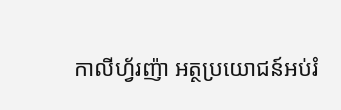កាលីហ្វ័រញ៉ា អត្ថប្រយោជន៍អប់រំ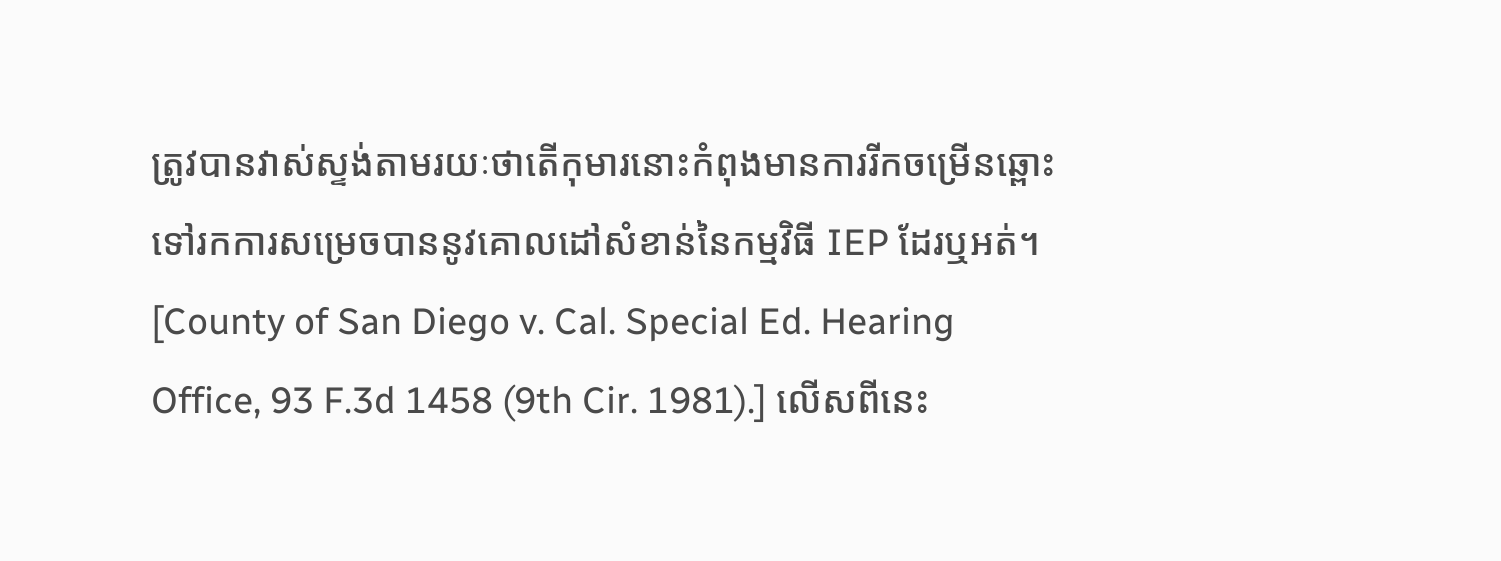ត្រូវបានវាស់ស្ទង់តាមរយៈថាតើកុមារនោះកំពុងមានការរីកចម្រើនឆ្ពោះទៅរកការសម្រេចបាននូវគោលដៅសំខាន់នៃកម្មវិធី IEP ដែរឬអត់។ [County of San Diego v. Cal. Special Ed. Hearing Office, 93 F.3d 1458 (9th Cir. 1981).] លើសពីនេះ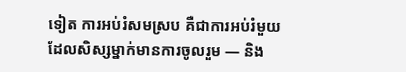ទៀត ការអប់រំសមស្រប គឺជាការអប់រំមួយដែលសិស្សម្នាក់មានការចូលរួម — និង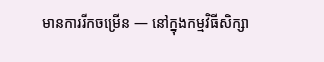មានការរីកចម្រើន — នៅក្នុងកម្មវិធីសិក្សា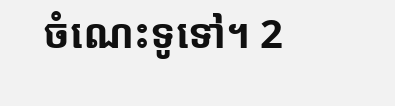ចំណេះទូទៅ។ 2